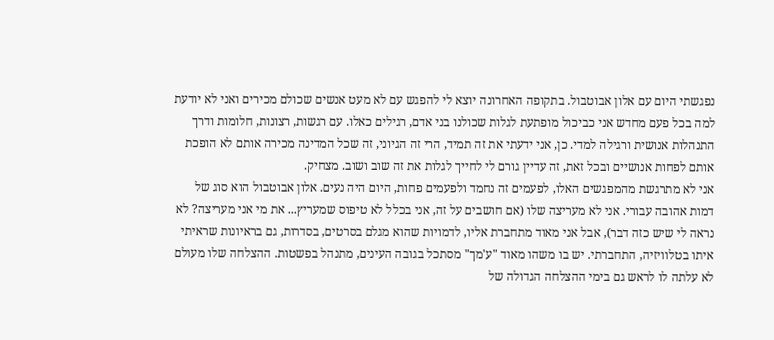נפגשתי היום עם אלון אבוטבול. בתקופה האחרונה יוצא לי להפגש עם לא מעט אנשים שכולם מכירים ואני לא יודעת למה בכל פעם מחדש אני כביכול מופתעת לגלות שכולנו בני אדם, רגילים כאלו. עם רגשות, רצונות, חלומות ודרך התנהלות אנושית ורגילה למדי. כן, אני ידעתי את זה תמיד, הרי זה הגיוני, זה שכל המדינה מכירה אותם לא הופכת אותם לפחות אנושיים ובכל זאת, זה עדיין גורם לי לחייך לגלות את זה שוב ושוב. מצחיק.
אני לא מתרגשת מהמפגשים האלו, לפעמים זה נחמד ולפעמים פחות, היום היה נעים. אלון אבוטבול הוא סוג של דמות אהובה עבורי. אני לא מעריצה שלו (אם חושבים על זה, אני בכלל לא טיפוס שמעריץ... את מי אני מעריצה? לא נראה לי שיש כזה דבר), אבל אני מאוד מתחברת אליו, לדמויות שהוא מגלם בסרטים, בסדרות, גם בראיונות שראיתי איתו בטלוויזיה, התחברתי. יש בו משהו מאוד "ע'מך" מסתכל בגובה העינים, מתנהל בפשטות. ההצלחה שלו מעולם לא עלתה לו לראש גם בימי ההצלחה הגדולה של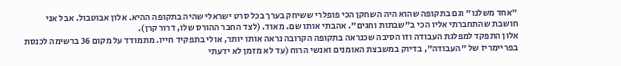"אחד משלנו" וגם בתקופה שהוא היה השחקן הכי פופלרי ששיחק בערך בכל סרט ישראלי שהיה בתקופה ההיא. אלון אבוטבול. אבל אני חושבת שהתחברתי אליו הכי ב"שבתות וחגים". אהבתי אותו שם. מאוד. (לצד החבר ההורס שלו, דרור קרן).
אלון התפקד למפלגת העבודה וזו הסיבה שכנראה בתקופה הקרובה נראה אותו יותר, אולי בתפקיד חייו. מתמודד על מקום 36 ברשימה לכנסת בפריימריז של "העבודה", בדיוק במשבצת האומנים ואנשי הרוח (עד לא מזמן לא ידעתי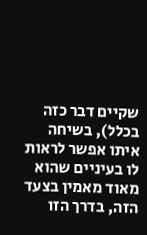שקיים דבר כזה בכלל), בשיחה איתו אפשר לראות לו בעיניים שהוא מאוד מאמין בצעד הזה, בדרך הזו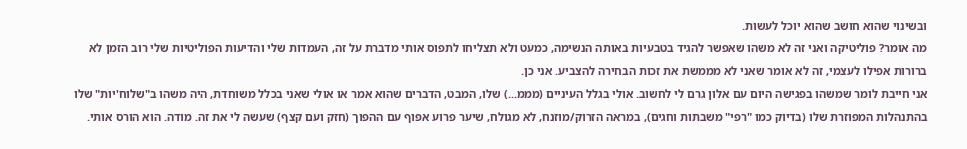ובשינוי שהוא חושב שהוא יוכל לעשות.
מה אומר? פוליטיקה ואני זה לא משהו שאפשר להגיד בטבעיות באותה הנשימה, כמעט ולא תצליחו לתפוס אותי מדברת על זה, העמדות שלי והדיעות הפוליטיות שלי רוב הזמן לא ברורות אפילו לעצמי, זה לא אומר שאני לא מממשת את זכות הבחירה להצביע. אני כן.
אני חייבת לומר שמשהו בפגישה היום עם אלון גרם לי לחשוב. אולי בגלל העיניים (מממ...) שלו, המבט, הדברים שהוא אמר או אולי שאני בכלל משוחדת, היה משהו ב"שלוח'יות" שלו בהתנהלות המפוזרת שלו (בדיוק כמו "רפי" משבתות וחגים), במראה הזרוק/מוזנח, לא מגולח, שיער פרוע אפוף עם ההפוך (חזק ועם קצף) שעשה לי את זה. מודה. הוא הורס אותי.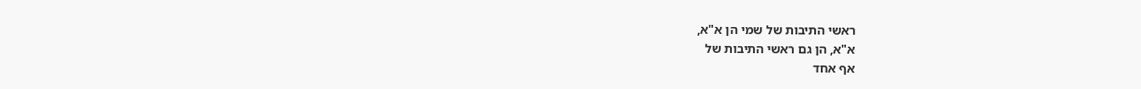ראשי התיבות של שמי הן א"א,
א"א, הן גם ראשי התיבות של
אף אחד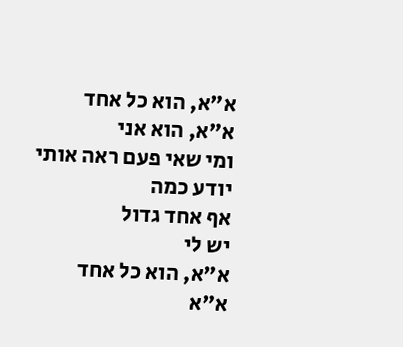א"א, הוא כל אחד
א"א, הוא אני
ומי שאי פעם ראה אותי
יודע כמה
אף אחד גדול
יש לי
א"א, הוא כל אחד
א"א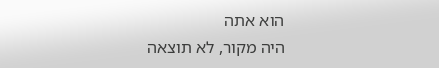הוא אתה
היה מקור, לא תוצאה